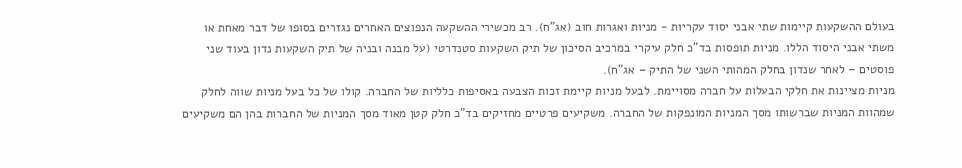בעולם ההשקעות קיימות שתי אבני יסוד עקריות - מניות ואגרות חוב (אג"ח). רב מכשירי ההשקעה הנפוצים האחרים נגזרים בסופו של דבר מאחת או משתי אבני היסוד הללו. מניות תופסות בד"כ חלק עיקרי במרכיב הסיכון של תיק השקעות סטנדרטי (על מבנה ובניה של תיק השקעות נדון בעוד שני פוסטים – לאחר שנדון בחלק המהותי השני של התיק – אג"ח).
מניות מציינות את חלקי הבעלות על חברה מסויימת. לבעל מניות קיימת זכות הצבעה באסיפות כלליות של החברה. קולו של כל בעל מניות שווה לחלק שמהוות המניות שברשותו מסך המניות המונפקות של החברה. משקיעים פרטיים מחזיקים בד"כ חלק קטן מאוד מסך המניות של החברות בהן הם משקיעים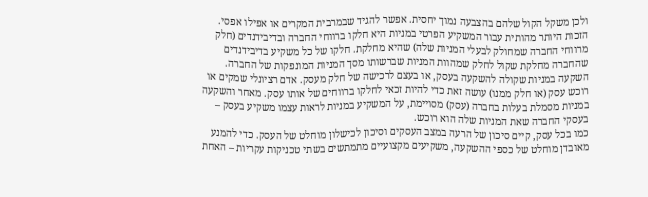ולכן משקל הקול שלהם בהצבעה נמוך יחסית. אפשר להגיד שבמרבית המקרים או אפילו אפסי.
הזכות היותר מהותית עבור המשקיע הפרטי במניות היא חלקו ברווחי החברה ובדיבידנדים (חלק מרווחי החברה שמחולק לבעלי המניות שלה) שהיא מחלקת. חלקו של כל משקיע בדיבידנדים שהחברה מחלקת שקול לחלק שמהוות המניות שברשותו מסך המניות המונפקות של החברה.
השקעה במניות שקולה להשקעה בעסק, או בעצם לרכישה של חלק מעסק. אדם רציונלי שמקים או רוכש עסק (או חלק ממנו) עושה זאת כדי להיות זכאי לחלקו ברווחים של אותו עסק. מאחר והשקעה במניות מסמלת בעלות בחברה (עסק) מסויימת, על המשקיע במניות לראות עצמו משקיע בעסק – בעסקי החברה שאת המניות שלה הוא רוכש.
כמו בכל עסק, קיים סיכון של הרעה במצב העסקים וסיכון לכישלון מוחלט של העסק. כדי להמנע מאובדן מוחלט של כספי ההשקעה, משקיעים מקצועיים מתמתשים בשתי טכניקות עקריות – האחת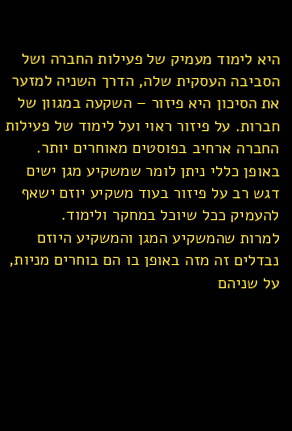היא לימוד מעמיק של פעילות החברה ושל הסביבה העסקית שלה, הדרך השניה למזער את הסיכון היא פיזור – השקעה במגוון של חברות. על פיזור ראוי ועל לימוד של פעילות החברה ארחיב בפוסטים מאוחרים יותר. באופן כללי ניתן לומר שמשקיע מגן ישים דגש רב על פיזור בעוד משקיע יוזם ישאף להעמיק ככל שיוכל במחקר ולימוד.
למרות שהמשקיע המגן והמשקיע היוזם נבדלים זה מזה באופן בו הם בוחרים מניות, על שניהם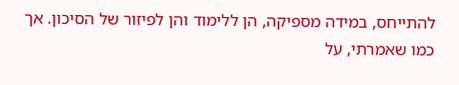להתייחס, במידה מספיקה, הן ללימוד והן לפיזור של הסיכון. אך כמו שאמרתי, על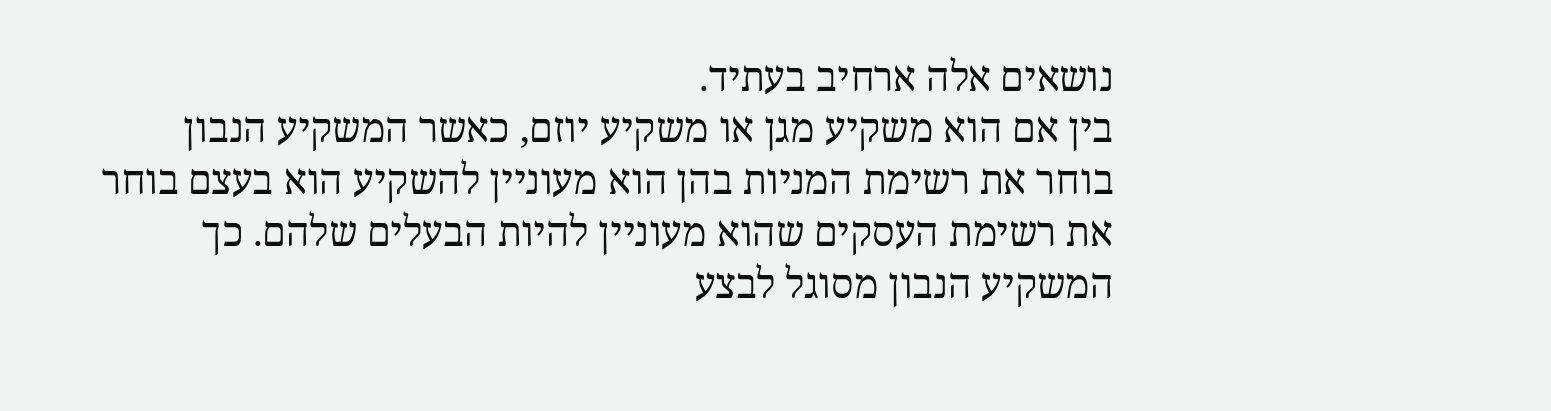נושאים אלה ארחיב בעתיד.
בין אם הוא משקיע מגן או משקיע יוזם, כאשר המשקיע הנבון בוחר את רשימת המניות בהן הוא מעוניין להשקיע הוא בעצם בוחר את רשימת העסקים שהוא מעוניין להיות הבעלים שלהם. כך המשקיע הנבון מסוגל לבצע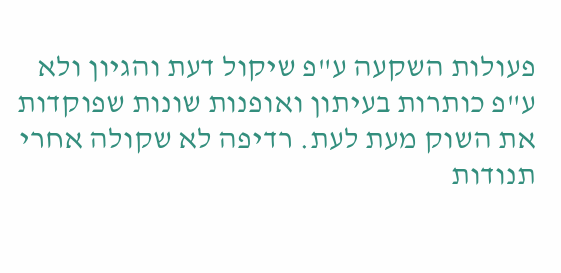פעולות השקעה ע"פ שיקול דעת והגיון ולא ע"פ כותרות בעיתון ואופנות שונות שפוקדות את השוק מעת לעת. רדיפה לא שקולה אחרי תנודות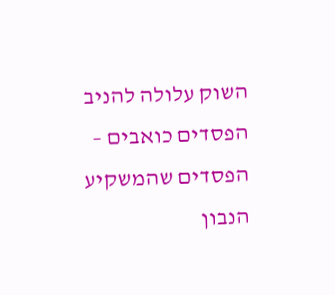השוק עלולה להניב הפסדים כואבים – הפסדים שהמשקיע הנבון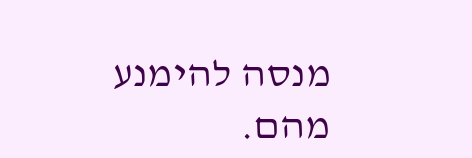מנסה להימנע מהם.